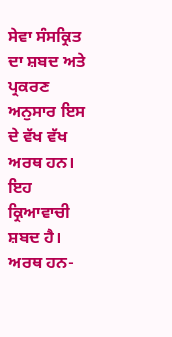ਸੇਵਾ ਸੰਸਕ੍ਰਿਤ
ਦਾ ਸ਼ਬਦ ਅਤੇ ਪ੍ਰਕਰਣ ਅਨੁਸਾਰ ਇਸ ਦੇ ਵੱਖ ਵੱਖ ਅਰਥ ਹਨ। ਇਹ ਕ੍ਰਿਆਵਾਚੀ ਸ਼ਬਦ ਹੈ।
ਅਰਥ ਹਨ-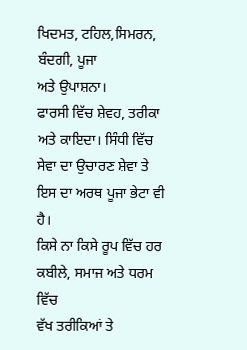ਖਿਦਮਤ, ਟਹਿਲ,ਸਿਮਰਨ, ਬੰਦਗੀ, ਪੂਜਾ
ਅਤੇ ਉਪਾਸ਼ਨਾ।
ਫਾਰਸੀ ਵਿੱਚ ਸ਼ੇਵਹ, ਤਰੀਕਾ
ਅਤੇ ਕਾਇਦਾ। ਸਿੰਧੀ ਵਿੱਚ ਸੇਵਾ ਦਾ ਉਚਾਰਣ ਸ਼ੇਵਾ ਤੇ ਇਸ ਦਾ ਅਰਥ ਪੂਜਾ ਭੇਟਾ ਵੀ ਹੈ।
ਕਿਸੇ ਨਾ ਕਿਸੇ ਰੂਪ ਵਿੱਚ ਹਰ ਕਬੀਲੇ, ਸਮਾਜ ਅਤੇ ਧਰਮ ਵਿੱਚ
ਵੱਖ ਤਰੀਕਿਆਂ ਤੇ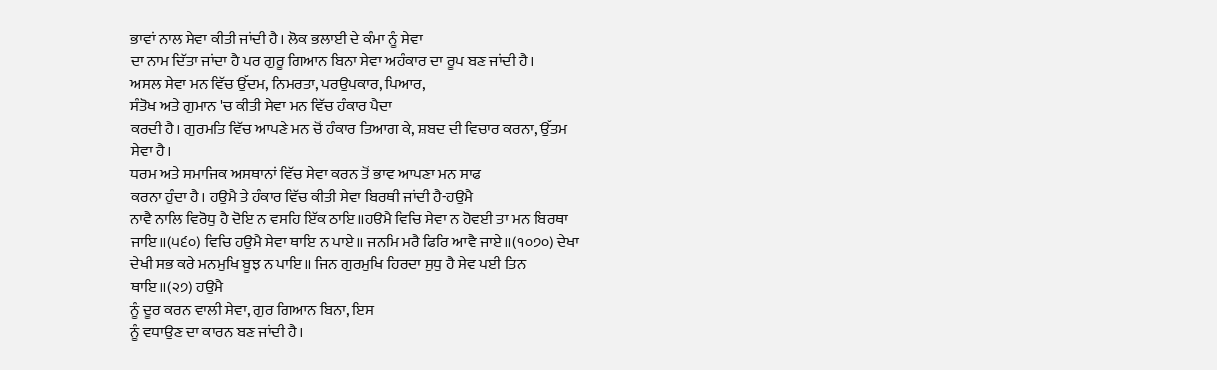ਭਾਵਾਂ ਨਾਲ ਸੇਵਾ ਕੀਤੀ ਜਾਂਦੀ ਹੈ। ਲੋਕ ਭਲਾਈ ਦੇ ਕੰਮਾ ਨੂੰ ਸੇਵਾ
ਦਾ ਨਾਮ ਦਿੱਤਾ ਜਾਂਦਾ ਹੈ ਪਰ ਗੁਰੂ ਗਿਆਨ ਬਿਨਾ ਸੇਵਾ ਅਹੰਕਾਰ ਦਾ ਰੂਪ ਬਣ ਜਾਂਦੀ ਹੈ।
ਅਸਲ ਸੇਵਾ ਮਨ ਵਿੱਚ ਉੱਦਮ, ਨਿਮਰਤਾ, ਪਰਉਪਕਾਰ, ਪਿਆਰ,
ਸੰਤੋਖ ਅਤੇ ਗੁਮਾਨ 'ਚ ਕੀਤੀ ਸੇਵਾ ਮਨ ਵਿੱਚ ਹੰਕਾਰ ਪੈਦਾ
ਕਰਦੀ ਹੈ। ਗੁਰਮਤਿ ਵਿੱਚ ਆਪਣੇ ਮਨ ਚੋਂ ਹੰਕਾਰ ਤਿਆਗ ਕੇ, ਸ਼ਬਦ ਦੀ ਵਿਚਾਰ ਕਰਨਾ, ਉੱਤਮ
ਸੇਵਾ ਹੈ।
ਧਰਮ ਅਤੇ ਸਮਾਜਿਕ ਅਸਥਾਨਾਂ ਵਿੱਚ ਸੇਵਾ ਕਰਨ ਤੋਂ ਭਾਵ ਆਪਣਾ ਮਨ ਸਾਫ
ਕਰਨਾ ਹੁੰਦਾ ਹੈ। ਹਉਮੈ ਤੇ ਹੰਕਾਰ ਵਿੱਚ ਕੀਤੀ ਸੇਵਾ ਬਿਰਥੀ ਜਾਂਦੀ ਹੈ-ਹਉਮੈ
ਨਾਵੈ ਨਾਲਿ ਵਿਰੋਧੁ ਹੈ ਦੋਇ ਨ ਵਸਹਿ ਇੱਕ ਠਾਇ॥ਹੳਮੈ ਵਿਚਿ ਸੇਵਾ ਨ ਹੋਵਈ ਤਾ ਮਨ ਬਿਰਥਾ
ਜਾਇ॥(੫੬੦) ਵਿਚਿ ਹਉਮੈ ਸੇਵਾ ਥਾਇ ਨ ਪਾਏ॥ ਜਨਮਿ ਮਰੈ ਫਿਰਿ ਆਵੈ ਜਾਏ॥(੧੦੭੦) ਦੇਖਾ
ਦੇਖੀ ਸਭ ਕਰੇ ਮਨਮੁਖਿ ਬੂਝ ਨ ਪਾਇ॥ ਜਿਨ ਗੁਰਮੁਖਿ ਹਿਰਦਾ ਸੁਧੁ ਹੈ ਸੇਵ ਪਈ ਤਿਨ
ਥਾਇ॥(੨੭) ਹਉਮੈ
ਨੂੰ ਦੂਰ ਕਰਨ ਵਾਲੀ ਸੇਵਾ, ਗੁਰ ਗਿਆਨ ਬਿਨਾ, ਇਸ
ਨੂੰ ਵਧਾਉਣ ਦਾ ਕਾਰਨ ਬਣ ਜਾਂਦੀ ਹੈ।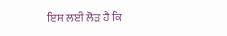ਇਸ ਲਈ ਲੋੜ ਹੈ ਕਿ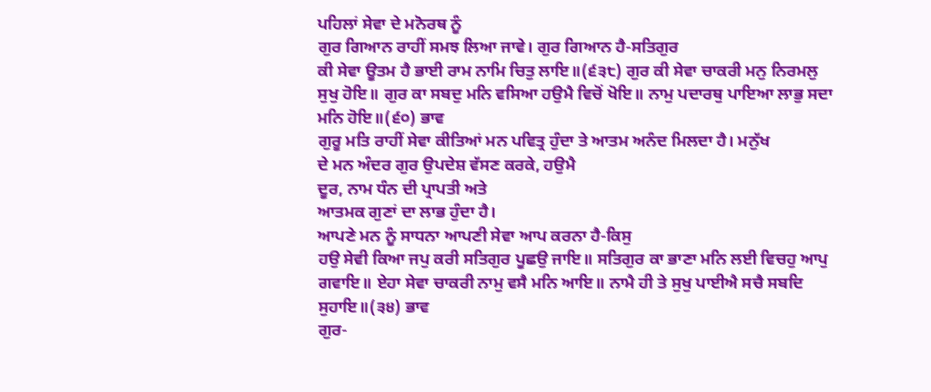ਪਹਿਲਾਂ ਸੇਵਾ ਦੇ ਮਨੋਰਥ ਨੂੰ
ਗੁਰ ਗਿਆਨ ਰਾਹੀਂ ਸਮਝ ਲਿਆ ਜਾਵੇ। ਗੁਰ ਗਿਆਨ ਹੈ-ਸਤਿਗੁਰ
ਕੀ ਸੇਵਾ ਊਤਮ ਹੈ ਭਾਈ ਰਾਮ ਨਾਮਿ ਚਿਤੁ ਲਾਇ॥(੬੩੮) ਗੁਰ ਕੀ ਸੇਵਾ ਚਾਕਰੀ ਮਨੁ ਨਿਰਮਲੁ
ਸੁਖੁ ਹੋਇ॥ ਗੁਰ ਕਾ ਸਬਦੁ ਮਨਿ ਵਸਿਆ ਹਉਮੈ ਵਿਚੋਂ ਖੋਇ॥ ਨਾਮੁ ਪਦਾਰਥੁ ਪਾਇਆ ਲਾਭੁ ਸਦਾ
ਮਨਿ ਹੋਇ॥(੬੦) ਭਾਵ
ਗੁਰੂ ਮਤਿ ਰਾਹੀਂ ਸੇਵਾ ਕੀਤਿਆਂ ਮਨ ਪਵਿਤ੍ਰ ਹੁੰਦਾ ਤੇ ਆਤਮ ਅਨੰਦ ਮਿਲਦਾ ਹੈ। ਮਨੁੱਖ
ਦੇ ਮਨ ਅੰਦਰ ਗੁਰ ਉਪਦੇਸ਼ ਵੱਸਣ ਕਰਕੇ, ਹਉਮੈ
ਦੂਰ, ਨਾਮ ਧੰਨ ਦੀ ਪ੍ਰਾਪਤੀ ਅਤੇ
ਆਤਮਕ ਗੁਣਾਂ ਦਾ ਲਾਭ ਹੁੰਦਾ ਹੈ।
ਆਪਣੇ ਮਨ ਨੂੰ ਸਾਧਨਾ ਆਪਣੀ ਸੇਵਾ ਆਪ ਕਰਨਾ ਹੈ-ਕਿਸੁ
ਹਉ ਸੇਵੀ ਕਿਆ ਜਪੁ ਕਰੀ ਸਤਿਗੁਰ ਪੂਛਉ ਜਾਇ॥ ਸਤਿਗੁਰ ਕਾ ਭਾਣਾ ਮਨਿ ਲਈ ਵਿਚਹੁ ਆਪੁ
ਗਵਾਇ॥ ਏਹਾ ਸੇਵਾ ਚਾਕਰੀ ਨਾਮੁ ਵਸੈ ਮਨਿ ਆਇ॥ ਨਾਮੈ ਹੀ ਤੇ ਸੁਖੁ ਪਾਈਐ ਸਚੈ ਸਬਦਿ
ਸੁਹਾਇ॥(੩੪) ਭਾਵ
ਗੁਰ-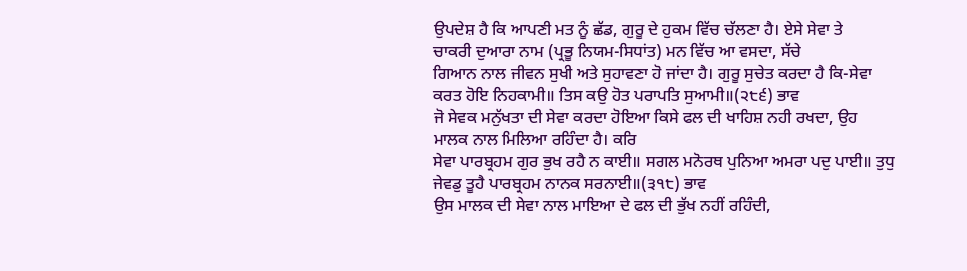ਉਪਦੇਸ਼ ਹੈ ਕਿ ਆਪਣੀ ਮਤ ਨੂੰ ਛੱਡ, ਗੁਰੂ ਦੇ ਹੁਕਮ ਵਿੱਚ ਚੱਲਣਾ ਹੈ। ਏਸੇ ਸੇਵਾ ਤੇ
ਚਾਕਰੀ ਦੁਆਰਾ ਨਾਮ (ਪ੍ਰਭੂ ਨਿਯਮ-ਸਿਧਾਂਤ) ਮਨ ਵਿੱਚ ਆ ਵਸਦਾ, ਸੱਚੇ
ਗਿਆਨ ਨਾਲ ਜੀਵਨ ਸੁਖੀ ਅਤੇ ਸੁਹਾਵਣਾ ਹੋ ਜਾਂਦਾ ਹੈ। ਗੁਰੂ ਸੁਚੇਤ ਕਰਦਾ ਹੈ ਕਿ-ਸੇਵਾ
ਕਰਤ ਹੋਇ ਨਿਹਕਾਮੀ॥ ਤਿਸ ਕਉ ਹੋਤ ਪਰਾਪਤਿ ਸੁਆਮੀ॥(੨੮੬) ਭਾਵ
ਜੋ ਸੇਵਕ ਮਨੁੱਖਤਾ ਦੀ ਸੇਵਾ ਕਰਦਾ ਹੋਇਆ ਕਿਸੇ ਫਲ ਦੀ ਖਾਹਿਸ਼ ਨਹੀ ਰਖਦਾ, ਉਹ
ਮਾਲਕ ਨਾਲ ਮਿਲਿਆ ਰਹਿੰਦਾ ਹੈ। ਕਰਿ
ਸੇਵਾ ਪਾਰਬ੍ਰਹਮ ਗੁਰ ਭੁਖ ਰਹੈ ਨ ਕਾਈ॥ ਸਗਲ ਮਨੋਰਥ ਪੁਨਿਆ ਅਮਰਾ ਪਦੁ ਪਾਈ॥ ਤੁਧੁ
ਜੇਵਡੁ ਤੂਹੈ ਪਾਰਬ੍ਰਹਮ ਨਾਨਕ ਸਰਨਾਈ॥(੩੧੮) ਭਾਵ
ਉਸ ਮਾਲਕ ਦੀ ਸੇਵਾ ਨਾਲ ਮਾਇਆ ਦੇ ਫਲ ਦੀ ਭੁੱਖ ਨਹੀਂ ਰਹਿੰਦੀ,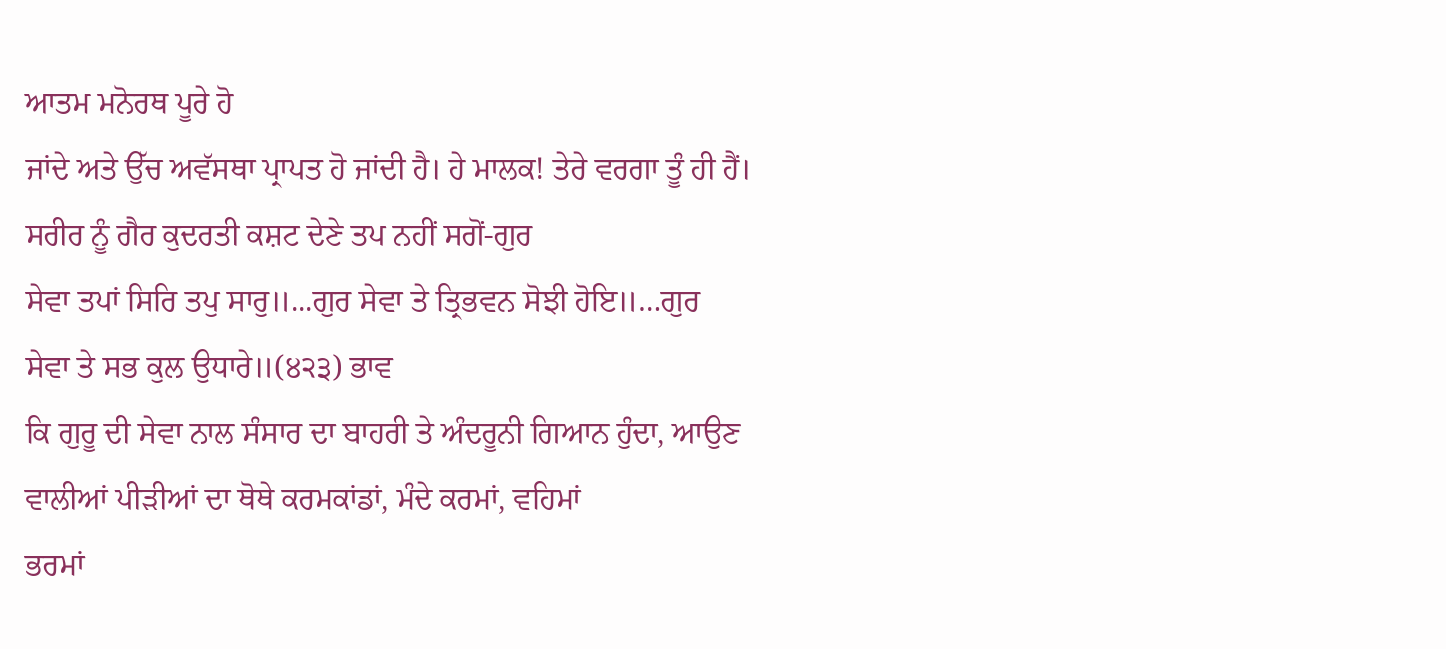ਆਤਮ ਮਨੋਰਥ ਪੂਰੇ ਹੋ
ਜਾਂਦੇ ਅਤੇ ਉੱਚ ਅਵੱਸਥਾ ਪ੍ਰਾਪਤ ਹੋ ਜਾਂਦੀ ਹੈ। ਹੇ ਮਾਲਕ! ਤੇਰੇ ਵਰਗਾ ਤੂੰ ਹੀ ਹੈਂ।
ਸਰੀਰ ਨੂੰ ਗੈਰ ਕੁਦਰਤੀ ਕਸ਼ਟ ਦੇਣੇ ਤਪ ਨਹੀਂ ਸਗੋਂ-ਗੁਰ
ਸੇਵਾ ਤਪਾਂ ਸਿਰਿ ਤਪੁ ਸਾਰੁ॥...ਗੁਰ ਸੇਵਾ ਤੇ ਤ੍ਰਿਭਵਨ ਸੋਝੀ ਹੋਇ॥…ਗੁਰ
ਸੇਵਾ ਤੇ ਸਭ ਕੁਲ ਉਧਾਰੇ॥(੪੨੩) ਭਾਵ
ਕਿ ਗੁਰੂ ਦੀ ਸੇਵਾ ਨਾਲ ਸੰਸਾਰ ਦਾ ਬਾਹਰੀ ਤੇ ਅੰਦਰੂਨੀ ਗਿਆਨ ਹੁੰਦਾ, ਆਉਣ
ਵਾਲੀਆਂ ਪੀੜੀਆਂ ਦਾ ਥੋਥੇ ਕਰਮਕਾਂਡਾਂ, ਮੰਦੇ ਕਰਮਾਂ, ਵਹਿਮਾਂ
ਭਰਮਾਂ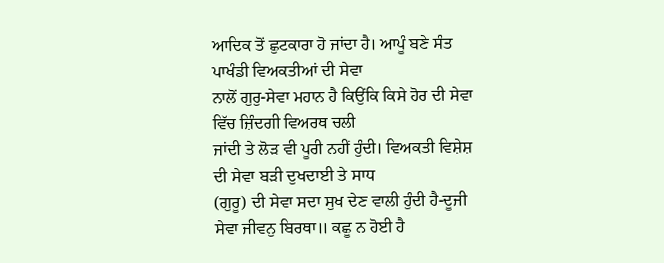ਆਦਿਕ ਤੋਂ ਛੁਟਕਾਰਾ ਹੋ ਜਾਂਦਾ ਹੈ। ਆਪੂੰ ਬਣੇ ਸੰਤ ਪਾਖੰਡੀ ਵਿਅਕਤੀਆਂ ਦੀ ਸੇਵਾ
ਨਾਲੋਂ ਗੁਰੁ-ਸੇਵਾ ਮਹਾਨ ਹੈ ਕਿਉਂਕਿ ਕਿਸੇ ਹੋਰ ਦੀ ਸੇਵਾ ਵਿੱਚ ਜ਼ਿੰਦਗੀ ਵਿਅਰਥ ਚਲੀ
ਜਾਂਦੀ ਤੇ ਲੋੜ ਵੀ ਪੂਰੀ ਨਹੀਂ ਹੁੰਦੀ। ਵਿਅਕਤੀ ਵਿਸ਼ੇਸ਼ ਦੀ ਸੇਵਾ ਬੜੀ ਦੁਖਦਾਈ ਤੇ ਸਾਧ
(ਗੁਰੂ) ਦੀ ਸੇਵਾ ਸਦਾ ਸੁਖ ਦੇਣ ਵਾਲੀ ਹੁੰਦੀ ਹੈ-ਦੂਜੀ
ਸੇਵਾ ਜੀਵਨੁ ਬਿਰਥਾ॥ ਕਛੂ ਨ ਹੋਈ ਹੈ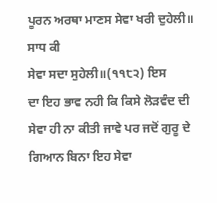ਪੂਰਨ ਅਰਥਾ ਮਾਣਸ ਸੇਵਾ ਖਰੀ ਦੁਹੇਲੀ॥ ਸਾਧ ਕੀ
ਸੇਵਾ ਸਦਾ ਸੁਹੇਲੀ॥(੧੧੮੨) ਇਸ
ਦਾ ਇਹ ਭਾਵ ਨਹੀ ਕਿ ਕਿਸੇ ਲੋੜਵੰਦ ਦੀ ਸੇਵਾ ਹੀ ਨਾ ਕੀਤੀ ਜਾਵੇ ਪਰ ਜਦੋਂ ਗੁਰੂ ਦੇ
ਗਿਆਨ ਬਿਨਾ ਇਹ ਸੇਵਾ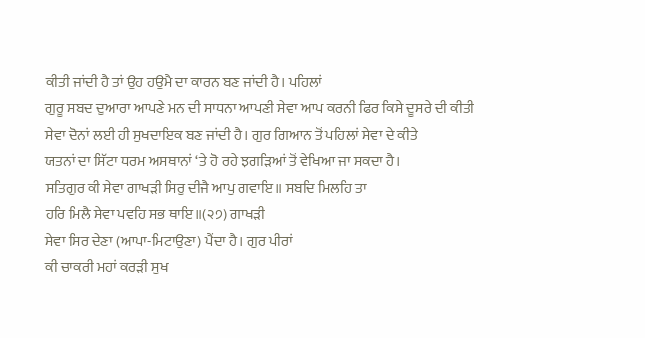ਕੀਤੀ ਜਾਂਦੀ ਹੈ ਤਾਂ ਉਹ ਹਉਮੈ ਦਾ ਕਾਰਨ ਬਣ ਜਾਂਦੀ ਹੈ। ਪਹਿਲਾਂ
ਗੁਰੂ ਸਬਦ ਦੁਆਰਾ ਆਪਣੇ ਮਨ ਦੀ ਸਾਧਨਾ ਆਪਣੀ ਸੇਵਾ ਆਪ ਕਰਨੀ ਫਿਰ ਕਿਸੇ ਦੂਸਰੇ ਦੀ ਕੀਤੀ
ਸੇਵਾ ਦੋਨਾਂ ਲਈ ਹੀ ਸੁਖਦਾਇਕ ਬਣ ਜਾਂਦੀ ਹੈ। ਗੁਰ ਗਿਆਨ ਤੋਂ ਪਹਿਲਾਂ ਸੇਵਾ ਦੇ ਕੀਤੇ
ਯਤਨਾਂ ਦਾ ਸਿੱਟਾ ਧਰਮ ਅਸਥਾਨਾਂ ‘ਤੇ ਹੋ ਰਹੇ ਝਗੜਿਆਂ ਤੋਂ ਵੇਖਿਆ ਜਾ ਸਕਦਾ ਹੈ।
ਸਤਿਗੁਰ ਕੀ ਸੇਵਾ ਗਾਖੜੀ ਸਿਰੁ ਦੀਜੈ ਆਪੁ ਗਵਾਇ॥ ਸਬਦਿ ਮਿਲਹਿ ਤਾ
ਹਰਿ ਮਿਲੈ ਸੇਵਾ ਪਵਹਿ ਸਭ ਥਾਇ॥(੨੭) ਗਾਖੜੀ
ਸੇਵਾ ਸਿਰ ਦੇਣਾ (ਆਪਾ-ਮਿਟਾਉਣਾ) ਪੈਂਦਾ ਹੈ। ਗੁਰ ਪੀਰਾਂ
ਕੀ ਚਾਕਰੀ ਮਹਾਂ ਕਰੜੀ ਸੁਖ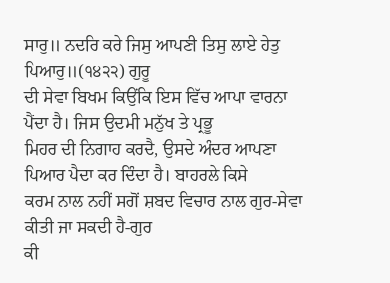ਸਾਰੁ॥ ਨਦਰਿ ਕਰੇ ਜਿਸੁ ਆਪਣੀ ਤਿਸੁ ਲਾਏ ਹੇਤੁ
ਪਿਆਰੁ॥(੧੪੨੨) ਗੁਰੂ
ਦੀ ਸੇਵਾ ਬਿਖਮ ਕਿਉਂਕਿ ਇਸ ਵਿੱਚ ਆਪਾ ਵਾਰਨਾ ਪੈਂਦਾ ਹੈ। ਜਿਸ ਉਦਮੀ ਮਨੁੱਖ ਤੇ ਪ੍ਰਭੂ
ਮਿਹਰ ਦੀ ਨਿਗਾਹ ਕਰਦੈ, ਉਸਦੇ ਅੰਦਰ ਆਪਣਾ ਪਿਆਰ ਪੈਦਾ ਕਰ ਦਿੰਦਾ ਹੈ। ਬਾਹਰਲੇ ਕਿਸੇ
ਕਰਮ ਨਾਲ ਨਹੀਂ ਸਗੋਂ ਸ਼ਬਦ ਵਿਚਾਰ ਨਾਲ ਗੁਰ-ਸੇਵਾ ਕੀਤੀ ਜਾ ਸਕਦੀ ਹੈ-ਗੁਰ
ਕੀ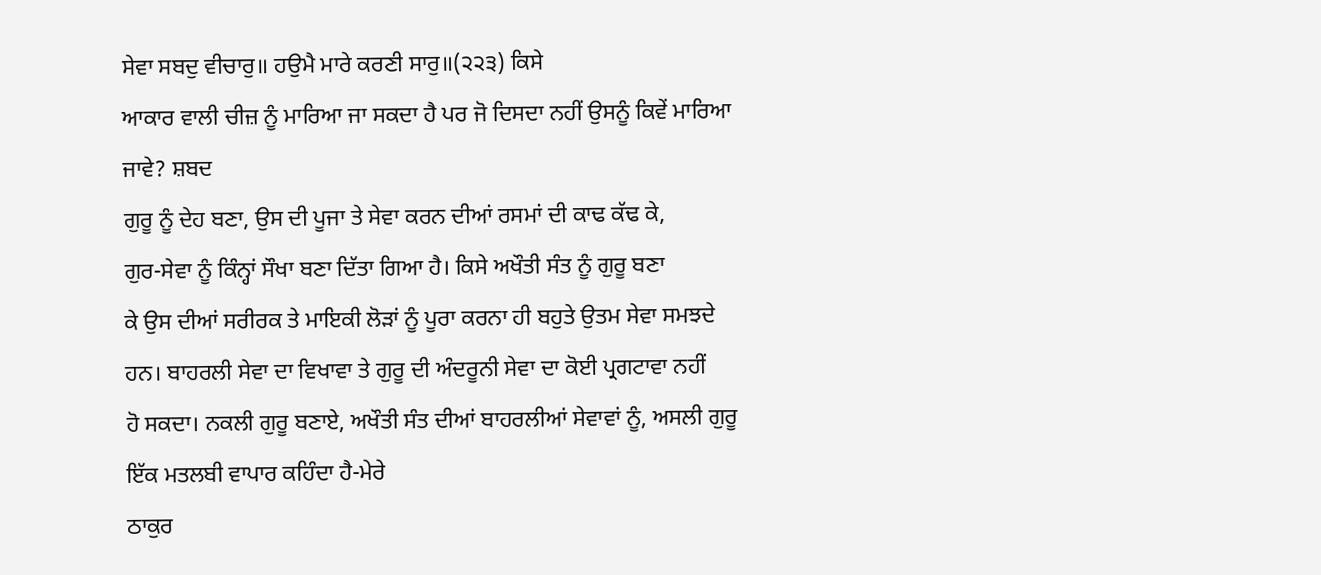ਸੇਵਾ ਸਬਦੁ ਵੀਚਾਰੁ॥ ਹਉਮੈ ਮਾਰੇ ਕਰਣੀ ਸਾਰੁ॥(੨੨੩) ਕਿਸੇ
ਆਕਾਰ ਵਾਲੀ ਚੀਜ਼ ਨੂੰ ਮਾਰਿਆ ਜਾ ਸਕਦਾ ਹੈ ਪਰ ਜੋ ਦਿਸਦਾ ਨਹੀਂ ਉਸਨੂੰ ਕਿਵੇਂ ਮਾਰਿਆ
ਜਾਵੇ? ਸ਼ਬਦ
ਗੁਰੂ ਨੂੰ ਦੇਹ ਬਣਾ, ਉਸ ਦੀ ਪੂਜਾ ਤੇ ਸੇਵਾ ਕਰਨ ਦੀਆਂ ਰਸਮਾਂ ਦੀ ਕਾਢ ਕੱਢ ਕੇ,
ਗੁਰ-ਸੇਵਾ ਨੂੰ ਕਿੰਨ੍ਹਾਂ ਸੌਖਾ ਬਣਾ ਦਿੱਤਾ ਗਿਆ ਹੈ। ਕਿਸੇ ਅਖੌਤੀ ਸੰਤ ਨੂੰ ਗੁਰੂ ਬਣਾ
ਕੇ ਉਸ ਦੀਆਂ ਸਰੀਰਕ ਤੇ ਮਾਇਕੀ ਲੋੜਾਂ ਨੂੰ ਪੂਰਾ ਕਰਨਾ ਹੀ ਬਹੁਤੇ ਉਤਮ ਸੇਵਾ ਸਮਝਦੇ
ਹਨ। ਬਾਹਰਲੀ ਸੇਵਾ ਦਾ ਵਿਖਾਵਾ ਤੇ ਗੁਰੂ ਦੀ ਅੰਦਰੂਨੀ ਸੇਵਾ ਦਾ ਕੋਈ ਪ੍ਰਗਟਾਵਾ ਨਹੀਂ
ਹੋ ਸਕਦਾ। ਨਕਲੀ ਗੁਰੂ ਬਣਾਏ, ਅਖੌਤੀ ਸੰਤ ਦੀਆਂ ਬਾਹਰਲੀਆਂ ਸੇਵਾਵਾਂ ਨੂੰ, ਅਸਲੀ ਗੁਰੂ
ਇੱਕ ਮਤਲਬੀ ਵਾਪਾਰ ਕਹਿੰਦਾ ਹੈ-ਮੇਰੇ
ਠਾਕੁਰ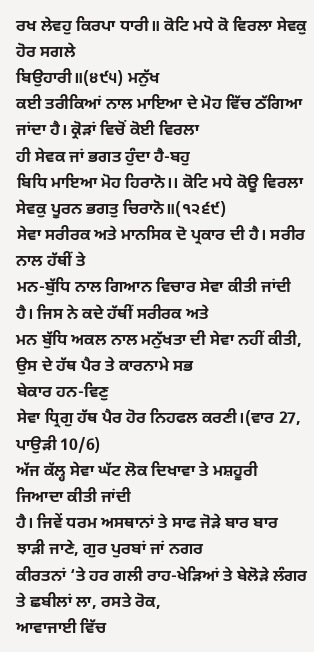ਰਖ ਲੇਵਹੁ ਕਿਰਪਾ ਧਾਰੀ॥ ਕੋਟਿ ਮਧੇ ਕੋ ਵਿਰਲਾ ਸੇਵਕੁ ਹੋਰ ਸਗਲੇ
ਬਿਉਹਾਰੀ॥(੪੯੫) ਮਨੁੱਖ
ਕਈ ਤਰੀਕਿਆਂ ਨਾਲ ਮਾਇਆ ਦੇ ਮੋਹ ਵਿੱਚ ਠੱਗਿਆ ਜਾਂਦਾ ਹੈ। ਕ੍ਰੋੜਾਂ ਵਿਚੋਂ ਕੋਈ ਵਿਰਲਾ
ਹੀ ਸੇਵਕ ਜਾਂ ਭਗਤ ਹੁੰਦਾ ਹੈ-ਬਹੁ
ਬਿਧਿ ਮਾਇਆ ਮੋਹ ਹਿਰਾਨੋ।। ਕੋਟਿ ਮਧੇ ਕੋਊ ਵਿਰਲਾ ਸੇਵਕੁ ਪੂਰਨ ਭਗਤੁ ਚਿਰਾਨੋ॥(੧੨੬੯)
ਸੇਵਾ ਸਰੀਰਕ ਅਤੇ ਮਾਨਸਿਕ ਦੋ ਪ੍ਰਕਾਰ ਦੀ ਹੈ। ਸਰੀਰ ਨਾਲ ਹੱਥੀਂ ਤੇ
ਮਨ-ਬੁੱਧਿ ਨਾਲ ਗਿਆਨ ਵਿਚਾਰ ਸੇਵਾ ਕੀਤੀ ਜਾਂਦੀ ਹੈ। ਜਿਸ ਨੇ ਕਦੇ ਹੱਥੀਂ ਸਰੀਰਕ ਅਤੇ
ਮਨ ਬੁੱਧਿ ਅਕਲ ਨਾਲ ਮਨੁੱਖਤਾ ਦੀ ਸੇਵਾ ਨਹੀਂ ਕੀਤੀ, ਉਸ ਦੇ ਹੱਥ ਪੈਰ ਤੇ ਕਾਰਨਾਮੇ ਸਭ
ਬੇਕਾਰ ਹਨ-ਵਿਣੁ
ਸੇਵਾ ਧ੍ਰਿਗੁ ਹੱਥ ਪੈਰ ਹੋਰ ਨਿਹਫਲ ਕਰਣੀ।(ਵਾਰ 27, ਪਾਉੜੀ 10/6)
ਅੱਜ ਕੱਲ੍ਹ ਸੇਵਾ ਘੱਟ ਲੋਕ ਦਿਖਾਵਾ ਤੇ ਮਸ਼ਹੂਰੀ ਜਿਆਦਾ ਕੀਤੀ ਜਾਂਦੀ
ਹੈ। ਜਿਵੇਂ ਧਰਮ ਅਸਥਾਨਾਂ ਤੇ ਸਾਫ ਜੋੜੇ ਬਾਰ ਬਾਰ ਝਾੜੀ ਜਾਣੇ, ਗੁਰ ਪੁਰਬਾਂ ਜਾਂ ਨਗਰ
ਕੀਰਤਨਾਂ ‘ਤੇ ਹਰ ਗਲੀ ਰਾਹ-ਖੇੜਿਆਂ ਤੇ ਬੇਲੋੜੇ ਲੰਗਰ ਤੇ ਛਬੀਲਾਂ ਲਾ, ਰਸਤੇ ਰੋਕ,
ਆਵਾਜਾਈ ਵਿੱਚ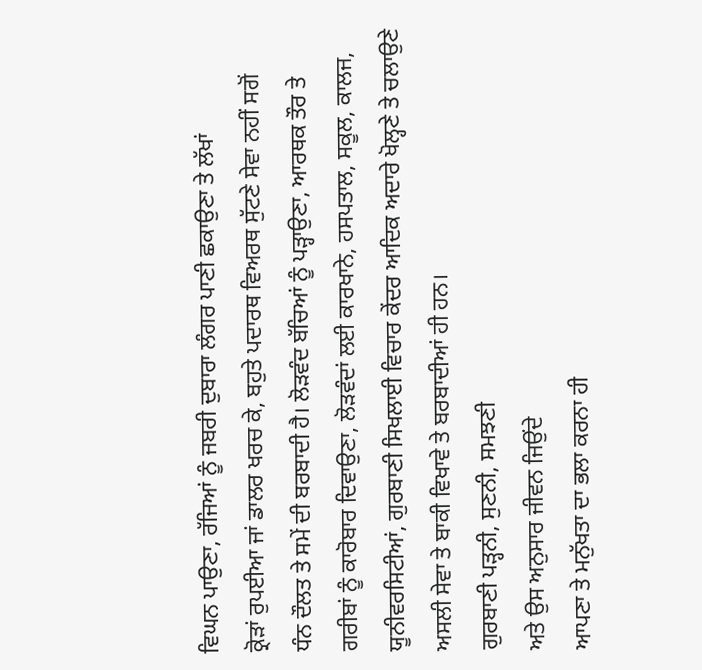ਵਿਘਨ ਪਾਉਣਾ, ਰੱਜਿਆਂ ਨੂੰ ਜਬਰੀ ਦੁਬਾਰਾ ਲੰਗਰ ਪਾਣੀ ਛਕਾਉਣਾ ਤੇ ਲੱਖਾਂ
ਕ੍ਰੋੜਾਂ ਰੁਪਈਆ ਜਾਂ ਡਾਲਰ ਖਰਚ ਕੇ, ਬਹੁਤੇ ਪਦਾਰਥ ਵਿਅਰਥ ਸੁੱਟਣੇ ਸੇਵਾ ਨਹੀਂ ਸਗੋਂ
ਧੰਨ ਦੌਲਤ ਤੇ ਸਮੇਂ ਦੀ ਬਰਬਾਦੀ ਹੈ। ਲੋੜਵੰਦ ਬੱਚਿਆਂ ਨੂੰ ਪੜ੍ਹਾਉਣਾ, ਆਰਥਕ ਤੌਰ ਤੇ
ਗਰੀਬਾਂ ਨੂੰ ਕਾਰੋਬਾਰ ਦਿਵਾਉਣਾ, ਲੋੜਵੰਦਾਂ ਲਈ ਕਾਰਖਾਨੇ, ਹਸਪਤਾਲ, ਸਕੂਲ, ਕਾਲਜ,
ਯੂਨੀਵਰਸਿਟੀਆਂ, ਗੁਰਬਾਣੀ ਸਿਖਲਾਈ ਵਿਚਾਰ ਕੇਂਦਰ ਆਦਿਕ ਅਦਾਰੇ ਖੋਲ੍ਹਣੇ ਤੇ ਚਲਾਉਣੇ
ਅਸਲੀ ਸੇਵਾ ਤੇ ਬਾਕੀ ਵਿਖਾਵੇ ਤੇ ਬਰਬਾਦੀਆਂ ਹੀ ਹਨ।
ਗੁਰਬਾਣੀ ਪੜ੍ਹਨੀ, ਸੁਣਨੀ, ਸਮਝਣੀ
ਅਤੇ ਉਸ ਅਨੁਸਾਰ ਜੀਵਨ ਜਿਉਂਦੇ
ਆਪਣਾ ਤੇ ਮਨੁੱਖਤਾ ਦਾ ਭਲਾ ਕਰਨਾ ਹੀ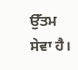ਉੱਤਮ ਸੇਵਾ ਹੈ।